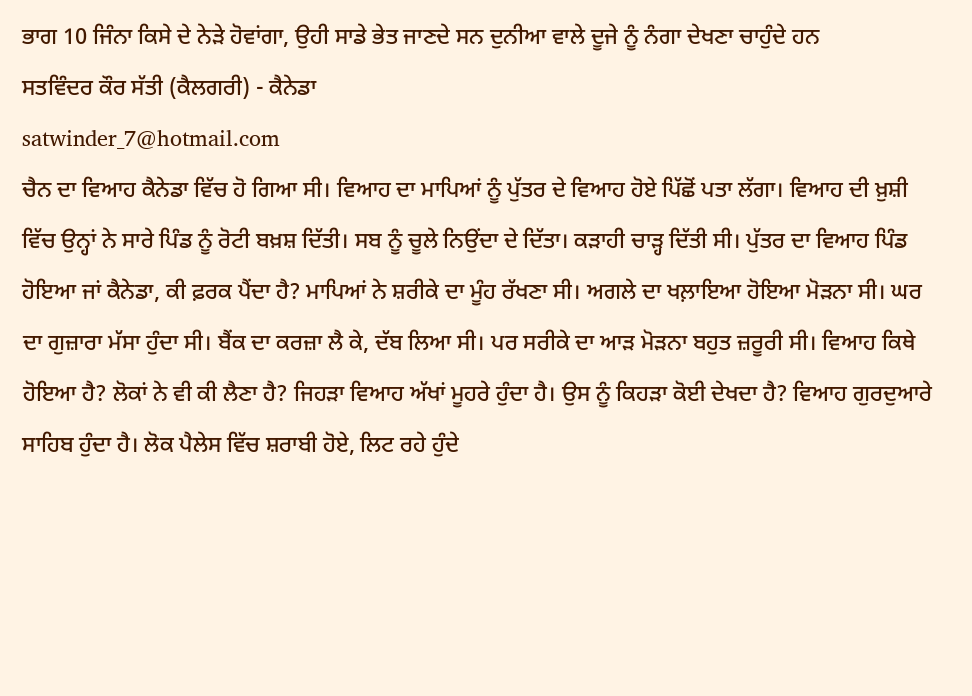ਭਾਗ 10 ਜਿੰਨਾ ਕਿਸੇ ਦੇ ਨੇੜੇ ਹੋਵਾਂਗਾ, ਉਹੀ ਸਾਡੇ ਭੇਤ ਜਾਣਦੇ ਸਨ ਦੁਨੀਆ ਵਾਲੇ ਦੂਜੇ ਨੂੰ ਨੰਗਾ ਦੇਖਣਾ ਚਾਹੁੰਦੇ ਹਨ
ਸਤਵਿੰਦਰ ਕੌਰ ਸੱਤੀ (ਕੈਲਗਰੀ) - ਕੈਨੇਡਾ
satwinder_7@hotmail.com
ਚੈਨ ਦਾ ਵਿਆਹ ਕੈਨੇਡਾ ਵਿੱਚ ਹੋ ਗਿਆ ਸੀ। ਵਿਆਹ ਦਾ ਮਾਪਿਆਂ ਨੂੰ ਪੁੱਤਰ ਦੇ ਵਿਆਹ ਹੋਏ ਪਿੱਛੋਂ ਪਤਾ ਲੱਗਾ। ਵਿਆਹ ਦੀ ਖ਼ੁਸ਼ੀ ਵਿੱਚ ਉਨ੍ਹਾਂ ਨੇ ਸਾਰੇ ਪਿੰਡ ਨੂੰ ਰੋਟੀ ਬਖ਼ਸ਼ ਦਿੱਤੀ। ਸਬ ਨੂੰ ਚੂਲੇ ਨਿਉਂਦਾ ਦੇ ਦਿੱਤਾ। ਕੜਾਹੀ ਚਾੜ੍ਹ ਦਿੱਤੀ ਸੀ। ਪੁੱਤਰ ਦਾ ਵਿਆਹ ਪਿੰਡ ਹੋਇਆ ਜਾਂ ਕੈਨੇਡਾ, ਕੀ ਫ਼ਰਕ ਪੈਂਦਾ ਹੈ? ਮਾਪਿਆਂ ਨੇ ਸ਼ਰੀਕੇ ਦਾ ਮੂੰਹ ਰੱਖਣਾ ਸੀ। ਅਗਲੇ ਦਾ ਖਲ਼ਾਇਆ ਹੋਇਆ ਮੋੜਨਾ ਸੀ। ਘਰ ਦਾ ਗੁਜ਼ਾਰਾ ਮੱਸਾ ਹੁੰਦਾ ਸੀ। ਬੈਂਕ ਦਾ ਕਰਜ਼ਾ ਲੈ ਕੇ, ਦੱਬ ਲਿਆ ਸੀ। ਪਰ ਸਰੀਕੇ ਦਾ ਆੜ ਮੋੜਨਾ ਬਹੁਤ ਜ਼ਰੂਰੀ ਸੀ। ਵਿਆਹ ਕਿਥੇ ਹੋਇਆ ਹੈ? ਲੋਕਾਂ ਨੇ ਵੀ ਕੀ ਲੈਣਾ ਹੈ? ਜਿਹੜਾ ਵਿਆਹ ਅੱਖਾਂ ਮੂਹਰੇ ਹੁੰਦਾ ਹੈ। ਉਸ ਨੂੰ ਕਿਹੜਾ ਕੋਈ ਦੇਖਦਾ ਹੈ? ਵਿਆਹ ਗੁਰਦੁਆਰੇ ਸਾਹਿਬ ਹੁੰਦਾ ਹੈ। ਲੋਕ ਪੈਲੇਸ ਵਿੱਚ ਸ਼ਰਾਬੀ ਹੋਏ, ਲਿਟ ਰਹੇ ਹੁੰਦੇ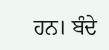ਹਨ। ਬੰਦੇ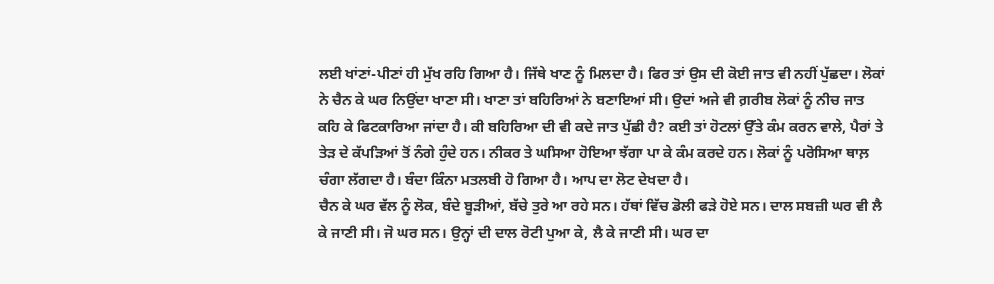ਲਈ ਖਾਂਣਾਂ-ਪੀਣਾਂ ਹੀ ਮੁੱਖ ਰਹਿ ਗਿਆ ਹੈ। ਜਿੱਥੇ ਖਾਣ ਨੂੰ ਮਿਲਦਾ ਹੈ। ਫਿਰ ਤਾਂ ਉਸ ਦੀ ਕੋਈ ਜਾਤ ਵੀ ਨਹੀਂ ਪੁੱਛਦਾ। ਲੋਕਾਂ ਨੇ ਚੈਨ ਕੇ ਘਰ ਨਿਉਂਦਾ ਖਾਣਾ ਸੀ। ਖਾਣਾ ਤਾਂ ਬਹਿਰਿਆਂ ਨੇ ਬਣਾਇਆਂ ਸੀ। ਉਦਾਂ ਅਜੇ ਵੀ ਗ਼ਰੀਬ ਲੋਕਾਂ ਨੂੰ ਨੀਚ ਜਾਤ ਕਹਿ ਕੇ ਫਿਟਕਾਰਿਆ ਜਾਂਦਾ ਹੈ। ਕੀ ਬਹਿਰਿਆ ਦੀ ਵੀ ਕਦੇ ਜਾਤ ਪੁੱਛੀ ਹੈ? ਕਈ ਤਾਂ ਹੋਟਲਾਂ ਉੱਤੇ ਕੰਮ ਕਰਨ ਵਾਲੇ, ਪੈਰਾਂ ਤੇ ਤੇੜ ਦੇ ਕੱਪੜਿਆਂ ਤੋਂ ਨੰਗੇ ਹੁੰਦੇ ਹਨ। ਨੀਕਰ ਤੇ ਘਸਿਆ ਹੋਇਆ ਝੱਗਾ ਪਾ ਕੇ ਕੰਮ ਕਰਦੇ ਹਨ। ਲੋਕਾਂ ਨੂੰ ਪਰੋਸਿਆ ਥਾਲ਼ ਚੰਗਾ ਲੱਗਦਾ ਹੈ। ਬੰਦਾ ਕਿੰਨਾ ਮਤਲਬੀ ਹੋ ਗਿਆ ਹੈ। ਆਪ ਦਾ ਲੋਟ ਦੇਖਦਾ ਹੈ।
ਚੈਨ ਕੇ ਘਰ ਵੱਲ ਨੂੰ ਲੋਕ, ਬੰਦੇ ਬੂੜੀਆਂ, ਬੱਚੇ ਤੁਰੇ ਆ ਰਹੇ ਸਨ। ਹੱਥਾਂ ਵਿੱਚ ਡੋਲੀ ਫੜੇ ਹੋਏ ਸਨ। ਦਾਲ ਸਬਜ਼ੀ ਘਰ ਵੀ ਲੈ ਕੇ ਜਾਣੀ ਸੀ। ਜੋ ਘਰ ਸਨ। ਉਨ੍ਹਾਂ ਦੀ ਦਾਲ ਰੋਟੀ ਪੁਆ ਕੇ, ਲੈ ਕੇ ਜਾਣੀ ਸੀ। ਘਰ ਦਾ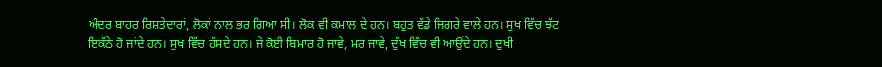ਅੰਦਰ ਬਾਹਰ ਰਿਸ਼ਤੇਦਾਰਾਂ, ਲੋਕਾਂ ਨਾਲ ਭਰ ਗਿਆ ਸੀ। ਲੋਕ ਵੀ ਕਮਾਲ ਦੇ ਹਨ। ਬਹੁਤ ਵੱਡੇ ਜਿਗਰੇ ਵਾਲੇ ਹਨ। ਸੁਖ ਵਿੱਚ ਝੱਟ ਇਕੱਠੇ ਹੋ ਜਾਂਦੇ ਹਨ। ਸੁਖ ਵਿੱਚ ਹੱਸਦੇ ਹਨ। ਜੇ ਕੋਈ ਬਿਮਾਰ ਹੋ ਜਾਵੇ, ਮਰ ਜਾਵੇ, ਦੁੱਖ ਵਿੱਚ ਵੀ ਆਉਂਦੇ ਹਨ। ਦੁਖੀ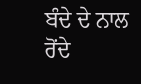ਬੰਦੇ ਦੇ ਨਾਲ ਰੋਂਦੇ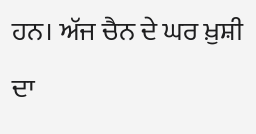ਹਨ। ਅੱਜ ਚੈਨ ਦੇ ਘਰ ਖ਼ੁਸ਼ੀ ਦਾ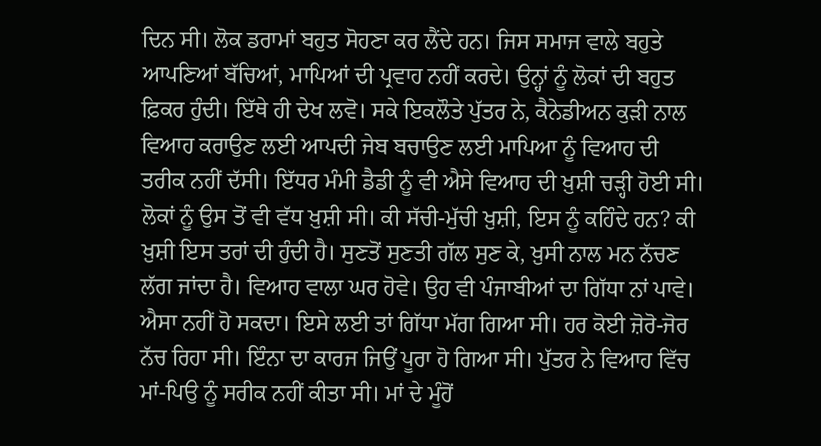ਦਿਨ ਸੀ। ਲੋਕ ਡਰਾਮਾਂ ਬਹੁਤ ਸੋਹਣਾ ਕਰ ਲੈਂਦੇ ਹਨ। ਜਿਸ ਸਮਾਜ ਵਾਲੇ ਬਹੁਤੇ ਆਪਣਿਆਂ ਬੱਚਿਆਂ, ਮਾਪਿਆਂ ਦੀ ਪ੍ਰਵਾਹ ਨਹੀਂ ਕਰਦੇ। ਉਨ੍ਹਾਂ ਨੂੰ ਲੋਕਾਂ ਦੀ ਬਹੁਤ ਫ਼ਿਕਰ ਹੁੰਦੀ। ਇੱਥੇ ਹੀ ਦੇਖ ਲਵੋ। ਸਕੇ ਇਕਲੌਤੇ ਪੁੱਤਰ ਨੇ, ਕੈਨੇਡੀਅਨ ਕੁੜੀ ਨਾਲ ਵਿਆਹ ਕਰਾਉਣ ਲਈ ਆਪਦੀ ਜੇਬ ਬਚਾਉਣ ਲਈ ਮਾਪਿਆ ਨੂੰ ਵਿਆਹ ਦੀ ਤਰੀਕ ਨਹੀਂ ਦੱਸੀ। ਇੱਧਰ ਮੰਮੀ ਡੈਡੀ ਨੂੰ ਵੀ ਐਸੇ ਵਿਆਹ ਦੀ ਖ਼ੁਸ਼ੀ ਚੜ੍ਹੀ ਹੋਈ ਸੀ। ਲੋਕਾਂ ਨੂੰ ਉਸ ਤੋਂ ਵੀ ਵੱਧ ਖ਼ੁਸ਼ੀ ਸੀ। ਕੀ ਸੱਚੀ-ਮੁੱਚੀ ਖ਼ੁਸ਼ੀ, ਇਸ ਨੂੰ ਕਹਿੰਦੇ ਹਨ? ਕੀ ਖ਼ੁਸ਼ੀ ਇਸ ਤਰਾਂ ਦੀ ਹੁੰਦੀ ਹੈ। ਸੁਣਤੋਂ ਸੁਣਤੀ ਗੱਲ ਸੁਣ ਕੇ, ਖ਼ੁਸੀ ਨਾਲ ਮਨ ਨੱਚਣ ਲੱਗ ਜਾਂਦਾ ਹੈ। ਵਿਆਹ ਵਾਲਾ ਘਰ ਹੋਵੇ। ਉਹ ਵੀ ਪੰਜਾਬੀਆਂ ਦਾ ਗਿੱਧਾ ਨਾਂ ਪਾਵੇ। ਐਸਾ ਨਹੀਂ ਹੋ ਸਕਦਾ। ਇਸੇ ਲਈ ਤਾਂ ਗਿੱਧਾ ਮੱਗ ਗਿਆ ਸੀ। ਹਰ ਕੋਈ ਜ਼ੋਰੋ-ਜੋਰ ਨੱਚ ਰਿਹਾ ਸੀ। ਇੰਨਾ ਦਾ ਕਾਰਜ ਜਿਉਂ ਪੂਰਾ ਹੋ ਗਿਆ ਸੀ। ਪੁੱਤਰ ਨੇ ਵਿਆਹ ਵਿੱਚ ਮਾਂ-ਪਿਉ ਨੂੰ ਸਰੀਕ ਨਹੀਂ ਕੀਤਾ ਸੀ। ਮਾਂ ਦੇ ਮੂੰਹੋਂ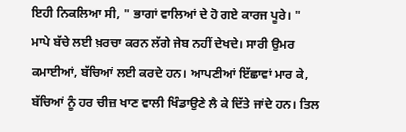ਇਹੀ ਨਿਕਲਿਆ ਸੀ, " ਭਾਗਾਂ ਵਾਲਿਆਂ ਦੇ ਹੋ ਗਏ ਕਾਰਜ ਪੂਰੇ। "
ਮਾਪੇ ਬੱਚੇ ਲਈ ਖ਼ਰਚਾ ਕਰਨ ਲੱਗੇ ਜੇਬ ਨਹੀਂ ਦੇਖਦੇ। ਸਾਰੀ ਉਮਰ ਕਮਾਈਆਂ, ਬੱਚਿਆਂ ਲਈ ਕਰਦੇ ਹਨ। ਆਪਣੀਆਂ ਇੱਛਾਵਾਂ ਮਾਰ ਕੇ, ਬੱਚਿਆਂ ਨੂੰ ਹਰ ਚੀਜ਼ ਖਾਣ ਵਾਲੀ ਖਿੰਡਾਉਣੇ ਲੈ ਕੇ ਦਿੱਤੇ ਜਾਂਦੇ ਹਨ। ਤਿਲ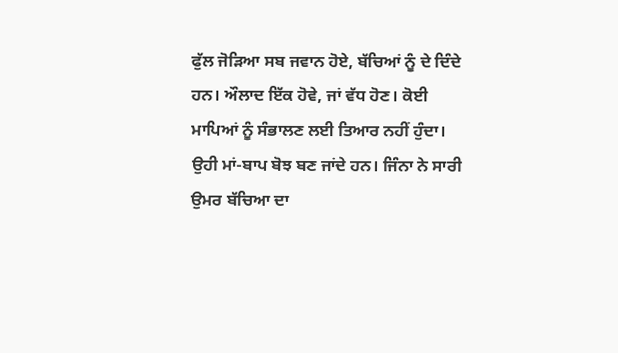ਫੁੱਲ ਜੋੜਿਆ ਸਬ ਜਵਾਨ ਹੋਏ, ਬੱਚਿਆਂ ਨੂੰ ਦੇ ਦਿੰਦੇ ਹਨ। ਔਲਾਦ ਇੱਕ ਹੋਵੇ, ਜਾਂ ਵੱਧ ਹੋਣ। ਕੋਈ ਮਾਪਿਆਂ ਨੂੰ ਸੰਭਾਲਣ ਲਈ ਤਿਆਰ ਨਹੀਂ ਹੁੰਦਾ। ਉਹੀ ਮਾਂ-ਬਾਪ ਬੋਝ ਬਣ ਜਾਂਦੇ ਹਨ। ਜਿੰਨਾ ਨੇ ਸਾਰੀ ਉਮਰ ਬੱਚਿਆ ਦਾ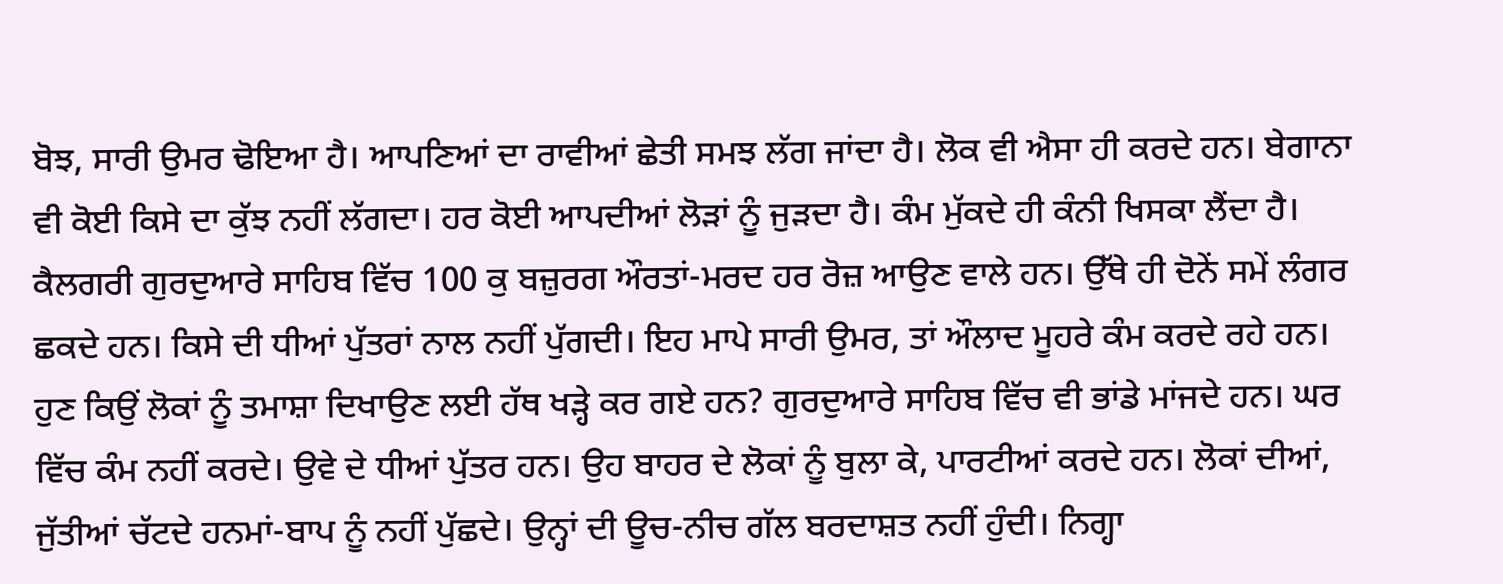ਬੋਝ, ਸਾਰੀ ਉਮਰ ਢੋਇਆ ਹੈ। ਆਪਣਿਆਂ ਦਾ ਰਾਵੀਆਂ ਛੇਤੀ ਸਮਝ ਲੱਗ ਜਾਂਦਾ ਹੈ। ਲੋਕ ਵੀ ਐਸਾ ਹੀ ਕਰਦੇ ਹਨ। ਬੇਗਾਨਾ ਵੀ ਕੋਈ ਕਿਸੇ ਦਾ ਕੁੱਝ ਨਹੀਂ ਲੱਗਦਾ। ਹਰ ਕੋਈ ਆਪਦੀਆਂ ਲੋੜਾਂ ਨੂੰ ਜੁੜਦਾ ਹੈ। ਕੰਮ ਮੁੱਕਦੇ ਹੀ ਕੰਨੀ ਖਿਸਕਾ ਲੈਂਦਾ ਹੈ। ਕੈਲਗਰੀ ਗੁਰਦੁਆਰੇ ਸਾਹਿਬ ਵਿੱਚ 100 ਕੁ ਬਜ਼ੁਰਗ ਔਰਤਾਂ-ਮਰਦ ਹਰ ਰੋਜ਼ ਆਉਣ ਵਾਲੇ ਹਨ। ਉੱਥੇ ਹੀ ਦੋਨੇਂ ਸਮੇਂ ਲੰਗਰ ਛਕਦੇ ਹਨ। ਕਿਸੇ ਦੀ ਧੀਆਂ ਪੁੱਤਰਾਂ ਨਾਲ ਨਹੀਂ ਪੁੱਗਦੀ। ਇਹ ਮਾਪੇ ਸਾਰੀ ਉਮਰ, ਤਾਂ ਔਲਾਦ ਮੂਹਰੇ ਕੰਮ ਕਰਦੇ ਰਹੇ ਹਨ। ਹੁਣ ਕਿਉਂ ਲੋਕਾਂ ਨੂੰ ਤਮਾਸ਼ਾ ਦਿਖਾਉਣ ਲਈ ਹੱਥ ਖੜ੍ਹੇ ਕਰ ਗਏ ਹਨ? ਗੁਰਦੁਆਰੇ ਸਾਹਿਬ ਵਿੱਚ ਵੀ ਭਾਂਡੇ ਮਾਂਜਦੇ ਹਨ। ਘਰ ਵਿੱਚ ਕੰਮ ਨਹੀਂ ਕਰਦੇ। ਉਵੇ ਦੇ ਧੀਆਂ ਪੁੱਤਰ ਹਨ। ਉਹ ਬਾਹਰ ਦੇ ਲੋਕਾਂ ਨੂੰ ਬੁਲਾ ਕੇ, ਪਾਰਟੀਆਂ ਕਰਦੇ ਹਨ। ਲੋਕਾਂ ਦੀਆਂ, ਜੁੱਤੀਆਂ ਚੱਟਦੇ ਹਨਮਾਂ-ਬਾਪ ਨੂੰ ਨਹੀਂ ਪੁੱਛਦੇ। ਉਨ੍ਹਾਂ ਦੀ ਊਚ-ਨੀਚ ਗੱਲ ਬਰਦਾਸ਼ਤ ਨਹੀਂ ਹੁੰਦੀ। ਨਿਗ੍ਹਾ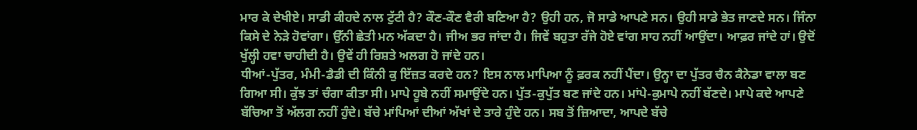ਮਾਰ ਕੇ ਦੇਖੀਏ। ਸਾਡੀ ਕੀਹਦੇ ਨਾਲ ਟੁੱਟੀ ਹੈ? ਕੌਣ-ਕੌਣ ਵੈਰੀ ਬਣਿਆ ਹੈ? ਉਹੀ ਹਨ, ਜੋ ਸਾਡੇ ਆਪਣੇ ਸਨ। ਉਹੀ ਸਾਡੇ ਭੇਤ ਜਾਣਦੇ ਸਨ। ਜਿੰਨਾ ਕਿਸੇ ਦੇ ਨੇੜੇ ਹੋਵਾਂਗਾ। ਉੱਨੀ ਛੇਤੀ ਮਨ ਅੱਕਦਾ ਹੈ। ਜੀਅ ਭਰ ਜਾਂਦਾ ਹੈ। ਜਿਵੇਂ ਬਹੁਤਾ ਰੱਜੇ ਹੋਏ ਵਾਂਗ ਸਾਹ ਨਹੀਂ ਆਉਂਦਾ। ਆਫ਼ਰ ਜਾਂਦੇ ਹਾਂ। ਉਦੋਂ ਖੁੱਲ੍ਹੀ ਹਵਾ ਚਾਹੀਦੀ ਹੈ। ਉਵੇਂ ਹੀ ਰਿਸ਼ਤੇ ਅਲਗ ਹੋ ਜਾਂਦੇ ਹਨ।
ਧੀਆਂ-ਪੁੱਤਰ, ਮੰਮੀ-ਡੈਡੀ ਦੀ ਕਿੰਨੀ ਕੁ ਇੱਜ਼ਤ ਕਰਦੇ ਹਨ? ਇਸ ਨਾਲ ਮਾਪਿਆ ਨੂੰ ਫ਼ਰਕ ਨਹੀਂ ਪੈਂਦਾ। ਉਨ੍ਹਾ ਦਾ ਪੁੱਤਰ ਚੈਨ ਕੈਨੇਡਾ ਵਾਲਾ ਬਣ ਗਿਆ ਸੀ। ਕੁੱਝ ਤਾਂ ਚੰਗਾ ਕੀਤਾ ਸੀ। ਮਾਪੇ ਹੂਬੇ ਨਹੀਂ ਸਮਾਉਂਦੇ ਹਨ। ਪੁੱਤ-ਕੁਪੁੱਤ ਬਣ ਜਾਂਦੇ ਹਨ। ਮਾਂਪੇ-ਕੁਮਾਪੇ ਨਹੀਂ ਬੱਣਦੇ। ਮਾਪੇ ਕਦੇ ਆਪਣੇ ਬੱਚਿਆ ਤੋਂ ਅੱਲਗ ਨਹੀਂ ਹੁੰਦੇ। ਬੱਚੇ ਮਾਂਪਿਆਂ ਦੀਆਂ ਅੱਖਾਂ ਦੇ ਤਾਰੇ ਹੁੰਦੇ ਹਨ। ਸਬ ਤੋਂ ਜ਼ਿਆਦਾ, ਆਪਦੇ ਬੱਚੇ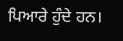ਪਿਆਰੇ ਹੁੰਦੇ ਹਨ।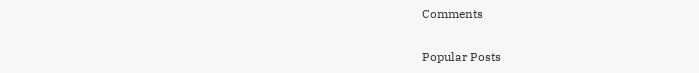Comments

Popular Posts